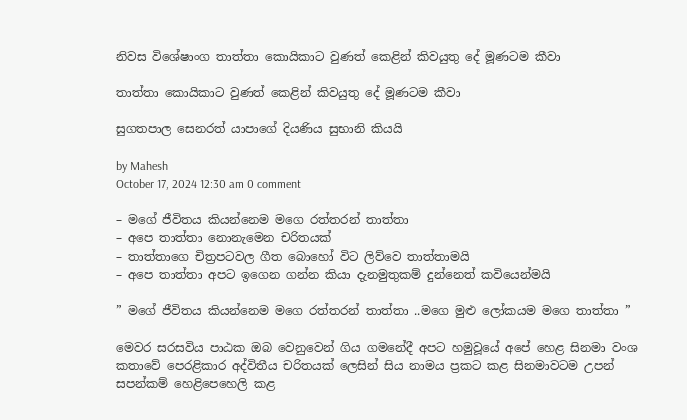නිවස විශේෂාංග තාත්තා කොයිකාට වුණත් කෙළින් කිවයුතු දේ මූණටම කීවා

තාත්තා කොයිකාට වුණත් කෙළින් කිවයුතු දේ මූණටම කීවා

සුගතපාල සෙනරත් යාපාගේ දියණිය සුභානි කියයි

by Mahesh
October 17, 2024 12:30 am 0 comment

– මගේ ජීවිතය කියන්නෙම මගෙ රත්තරන් තාත්තා
– අපෙ තාත්තා නොනැමෙන චරිතයක්
– තාත්තාගෙ චිත්‍රපටවල ගීත බොහෝ විට ලිව්වෙ තාත්තාමයි
– අපෙ තාත්තා අපට ඉගෙන ගන්න කියා දැනමුතුකම් දුන්නෙත් කවියෙන්මයි

” මගේ ජීවිතය කියන්නෙම මගෙ රත්තරන් තාත්තා ..මගෙ මුළු ලෝකයම මගෙ තාත්තා ”

මෙවර සරසවිය පාඨක ඔබ වෙනුවෙන් ගිය ගමනේදී අපට හමුවූයේ අපේ හෙළ සිනමා වංශ කතාවේ පෙරළිකාර අද්විතීය චරිතයක් ලෙසින් සිය නාමය ප්‍රකට කළ සිනමාවටම උපන් සපන්කම් හෙළිපෙහෙලි කළ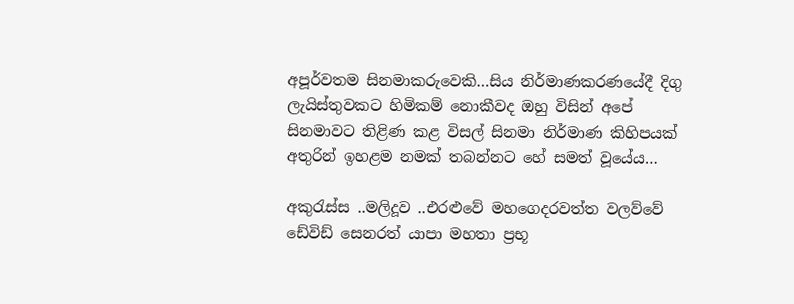අපූර්වතම සිනමාකරුවෙකි…සිය නිර්මාණකරණයේදී දිගු ලැයිස්තුවකට හිමිකම් නොකීවද ඔහු විසින් අපේ සිනමාවට තිළිණ කළ විසල් සිනමා නිර්මාණ කිහිපයක් අතුරින් ඉහළම නමක් තබන්නට හේ සමත් වූයේය…

අකුරැස්ස ..මලිදූව ..එරළුවේ මහගෙදරවත්ත වලව්වේ ඩේවිඩ් සෙනරත් යාපා මහතා ප්‍රභූ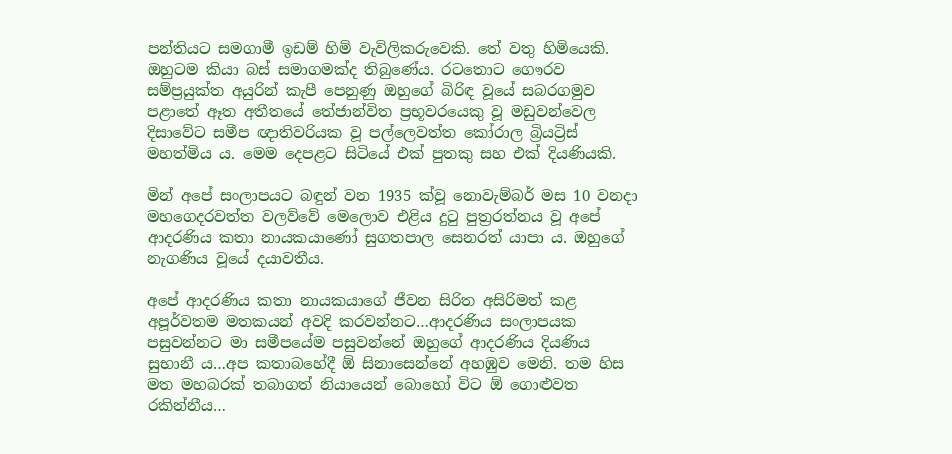පන්තියට සමගාමී ඉඩම් හිමි වැවිලිකරුවෙකි. තේ වතු හිමියෙකි. ඔහුටම කියා බස් සමාගමක්ද තිබුණේය. රටතොට ගෞරව සම්ප්‍රයුක්ත අයුරින් කැපී පෙනුණු ඔහුගේ බිරිඳ වූයේ සබරගමුව පළාතේ ඈත අතීතයේ තේජාන්විත ප්‍රභූවරයෙකු වූ මඩුවන්වෙල දිසාවේට සමීප ඥාතිවරියක වූ පල්ලෙවත්ත කෝරාල බ්‍රියට්‍රිස් මහත්මිය ය. මෙම දෙපළට සිටියේ එක් පුතකු සහ එක් දියණියකි.

මින් අපේ සංලාපයට බඳුන් වන 1935 ක්වූ නොවැම්බර් මස 10 වනදා මහගෙදරවත්ත වලව්වේ මෙලොව එළිය දුටු පුත්‍රරත්නය වූ අපේ ආදරණිය කතා නායකයාණෝ සුගතපාල සෙනරත් යාපා ය. ඔහුගේ නැගණිය වූයේ දයාවතීය.

අපේ ආදරණිය කතා නායකයාගේ ජීවන සිරිත අසිරිමත් කළ අපූර්වතම මතකයන් අවදි කරවන්නට…ආදරණිය සංලාපයක පසුවන්නට මා සමීපයේම පසුවන්නේ ඔහුගේ ආදරණිය දියණිය සුභානී ය…අප කතාබහේදී ඕ සිනාසෙන්නේ අහඹුව මෙනි. තම හිස මත මහබරක් තබාගත් නියායෙන් බොහෝ විට ඕ ගොළුවත රකින්නීය…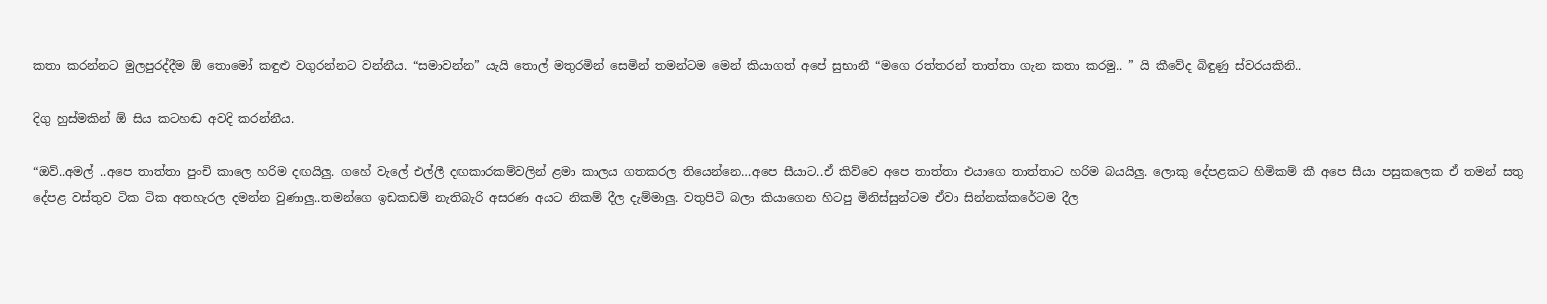කතා කරන්නට මුලපුරද්දීම ඕ තොමෝ කඳුළු වගුරන්නට වන්නීය. “සමාවන්න” යැයි තොල් මතුරමින් සෙමින් තමන්ටම මෙන් කියාගත් අපේ සුභානී “මගෙ රත්තරන් තාත්තා ගැන කතා කරමු.. ” යි කීවේද බිඳුණු ස්වරයකිනි..

දිගු හුස්මකින් ඕ සිය කටහඬ අවදි කරන්නීය.

“ඔව්..අමල් ..අපෙ තාත්තා පුංචි කාලෙ හරිම දඟයිලු. ගහේ වැලේ එල්ලී දඟකාරකම්වලින් ළමා කාලය ගතකරල තියෙන්නෙ…අපෙ සීයාට..ඒ කිව්වෙ අපෙ තාත්තා එයාගෙ තාත්තාට හරිම බයයිලු. ලොකු දේපළකට හිමිකම් කී අපෙ සීයා පසුකලෙක ඒ තමන් සතු දේපළ වස්තුව ටික ටික අතහැරල දමන්න වුණාලු..තමන්ගෙ ඉඩකඩම් නැතිබැරි අසරණ අයට නිකම් දීල දැම්මාලු. වතුපිටි බලා කියාගෙන හිටපු මිනිස්සුන්ටම ඒවා සින්නක්කරේටම දීල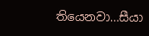තියෙනවා…සීයා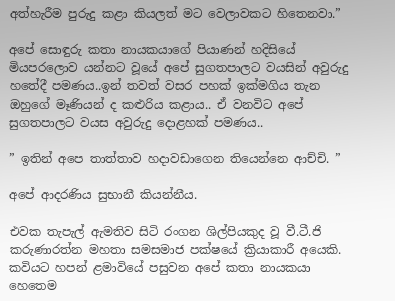අත්හැරීම පුරුදු කළා කියලත් මට වෙලාවකට හිතෙනවා.”

අපේ සොඳුරු කතා නායකයාගේ පියාණන් හදිසියේ මියපරලොව යන්නට වූයේ අපේ සුගතපාලට වයසින් අවුරුදු හතේදී පමණය..ඉන් තවත් වසර පහක් ඉක්මගිය තැන ඔහුගේ මෑණියන් ද කළුරිය කළාය.. ඒ වනවිට අපේ සුගතපාලට වයස අවුරුදු දොළහක් පමණය..

” ඉතින් අපෙ තාත්තාව හදාවඩාගෙන තියෙන්නෙ ආච්චි. ”

අපේ ආදරණිය සුභානී කියන්නීය.

එවක තැපැල් ඇමතිව සිටි රංගන ශිල්පියකුද වූ වී.ටී.ජි කරුණාරත්න මහතා සමසමාජ පක්ෂයේ ක්‍රියාකාරී අයෙකි. කවියට හපන් ළමාවියේ පසුවන අපේ කතා නායකයා හෙතෙම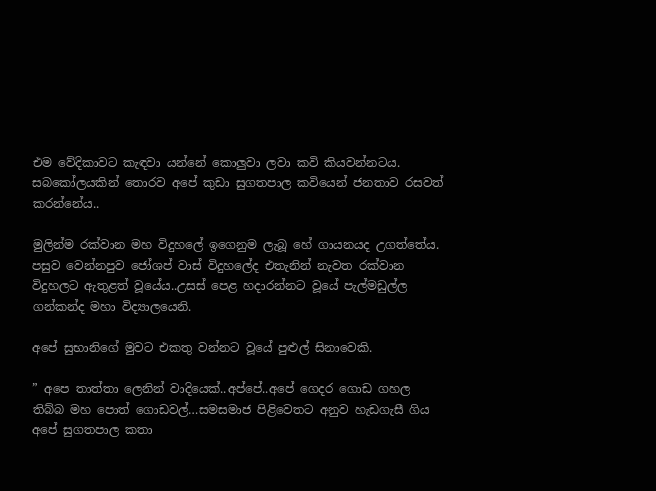එම වේදිකාවට කැඳවා යන්නේ කොලුවා ලවා කවි කියවන්නටය. සබකෝලයකින් තොරව අපේ කුඩා සුගතපාල කවියෙන් ජනතාව රසවත් කරන්නේය..

මුලින්ම රක්වාන මහ විදුහලේ ඉගෙනුම ලැබූ හේ ගායනයද උගත්තේය. පසුව වෙන්නපුව ජෝශප් වාස් විදුහලේද එතැනින් නැවත රක්වාන විදුහලට ඇතුළත් වූයේය..උසස් පෙළ හදාරන්නට වූයේ පැල්මඩුල්ල ගන්කන්ද මහා විද්‍යාලයෙනි.

අපේ සුභානිගේ මුවට එකතු වන්නට වූයේ පුළුල් සිනාවෙකි.

” අපෙ තාත්තා ලෙනින් වාදියෙක්..අප්පේ..අපේ ගෙදර ගොඩ ගහල තිබ්බ මහ පොත් ගොඩවල්…සමසමාජ පිළිවෙතට අනුව හැඩගැසී ගිය අපේ සුගතපාල කතා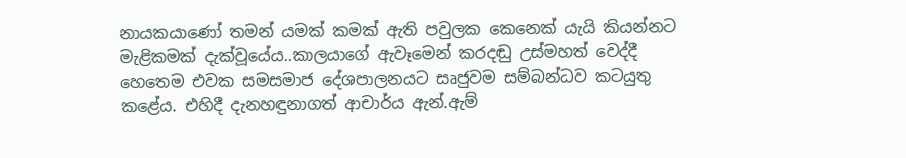නායකයාණෝ තමන් යමක් කමක් ඇති පවුලක කෙනෙක් යැයි කියන්නට මැළිකමක් දැක්වූයේය..කාලයාගේ ඇවෑමෙන් කරදඬු උස්මහත් වෙද්දී හෙතෙම එවක සමසමාජ දේශපාලනයට සෘජුවම සම්බන්ධව කටයුතු කළේය. එහිදී දැනහඳුනාගත් ආචාර්ය ඇන්.ඇම්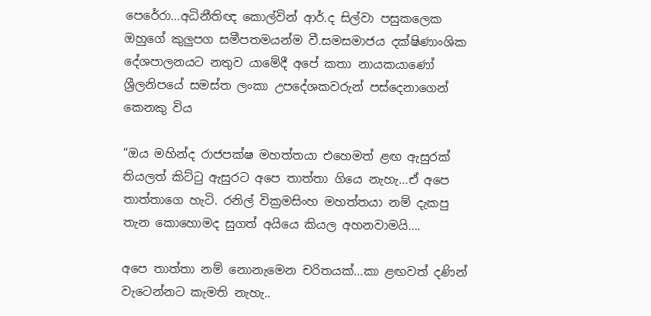පෙරේරා…අධිනීතිඥ කොල්වින් ආර්.ද සිල්වා පසුකලෙක ඔහුගේ කුලුපග සමීපතමයන්ම වී.සමසමාජය දක්ෂිණාංශික දේශපාලනයට නතුව යාමේදී අපේ කතා නායකයාණෝ ශ්‍රීලනිපයේ සමස්ත ලංකා උපදේශකවරුන් පස්දෙනාගෙන් කෙනකු විය

“ඔය මහින්ද රාජපක්ෂ මහත්තයා එහෙමත් ළඟ ඇසුරක් තියලත් කිට්ටු ඇසුරට අපෙ තාත්තා ගියෙ නැහැ…ඒ අපෙ තාත්තාගෙ හැටි. රනිල් වික්‍රමසිංහ මහත්තයා නම් දැකපු තැන කොහොමද සුගත් අයියෙ කියල අහනවාමයි….

අපෙ තාත්තා නම් නොනැමෙන චරිතයක්…කා ළඟවත් දණින් වැටෙන්නට කැමති නැහැ..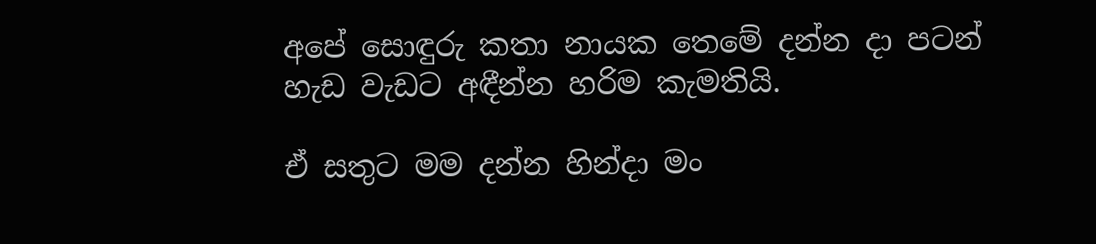අපේ සොඳුරු කතා නායක තෙමේ දන්න දා පටන් හැඩ වැඩට අඳීන්න හරිම කැමතියි.

ඒ සතුට මම දන්න හින්දා මං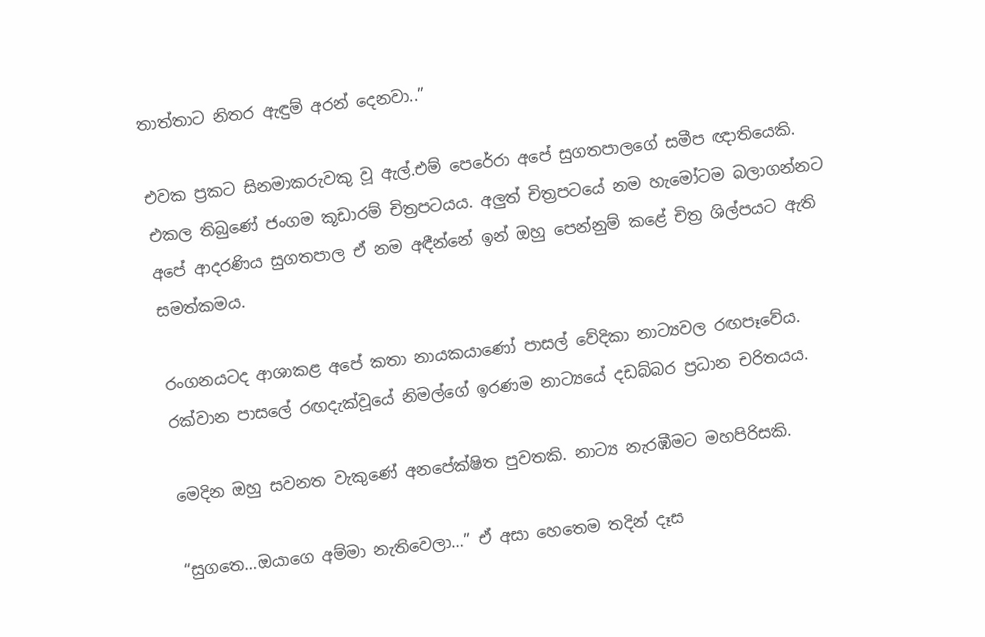තාත්තාට නිතර ඇඳුම් අරන් දෙනවා..”

එවක ප්‍රකට සිනමාකරුවකු වූ ඇල්.එම් පෙරේරා අපේ සුගතපාලගේ සමීප ඥාතියෙකි. එකල තිබුණේ ජංගම කූඩාරම් චිත්‍රපටයය. අලුත් චිත්‍රපටයේ නම හැමෝටම බලාගන්නට අපේ ආදරණිය සුගතපාල ඒ නම අඳීන්නේ ඉන් ඔහු පෙන්නුම් කළේ චිත්‍ර ශිල්පයට ඇති සමත්කමය.

රංගනයටද ආශාකළ අපේ කතා නායකයාණෝ පාසල් වේදිකා නාට්‍යවල රඟපෑවේය. රක්වාන පාසලේ රඟදැක්වූයේ නිමල්ගේ ඉරණම නාට්‍යයේ දඩබ්බර ප්‍රධාන චරිතයය.

මෙදින ඔහු සවනත වැකුණේ අනපේක්ෂිත පුවතකි. නාට්‍ය නැරඹීමට මහපිරිසකි.

“සුගතෙ…ඔයාගෙ අම්මා නැතිවෙලා…” ඒ අසා හෙතෙම තදින් දෑස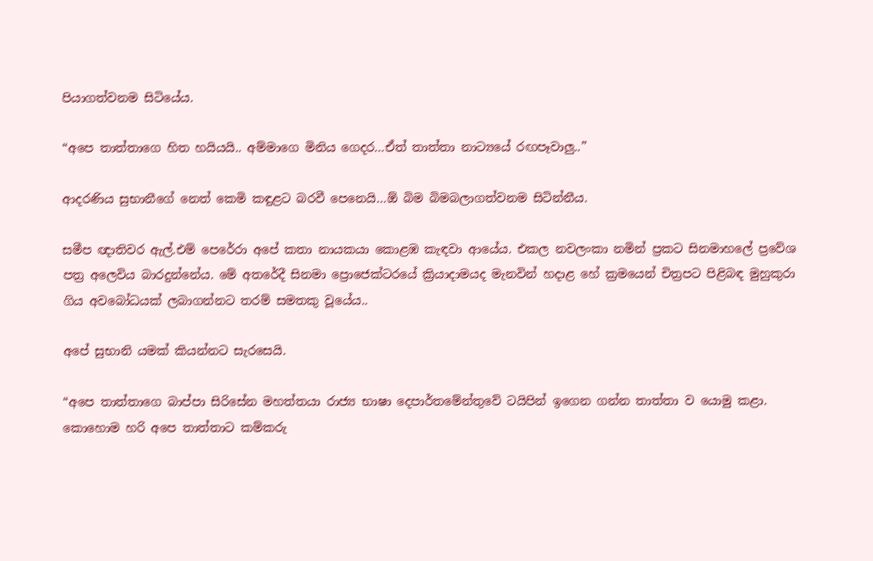පියාගත්වනම සිටියේය.

“අපෙ තාත්තාගෙ හිත හයියයි.. අම්මාගෙ මිනිය ගෙදර…ඒත් තාත්තා නාට්‍යයේ රඟපෑවාලු..”

ආදරණිය සුභානීගේ නෙත් කෙමි කඳුළට බරවී පෙනෙයි…ඕ බිම බිමබලාගත්වනම සිටින්නීය.

සමීප ඥාතිවර ඇල්.එම් පෙරේරා අපේ කතා නායකයා කොළඹ කැඳවා ආයේය. එකල නවලංකා නමින් ප්‍රකට සිනමාහලේ ප්‍රවේශ පත්‍ර අලෙවිය බාරදුන්නේය. මේ අතරේදී සිනමා ප්‍රොජෙක්ටරයේ ක්‍රියාදාමයද මැනවින් හදාළ හේ ක්‍රමයෙන් චිත්‍රපට පිළිබඳ මුහුකුරා ගිය අවබෝධයක් ලබාගන්නට තරම් සමතකු වූයේය..

අපේ සුභානි යමක් කියන්නට සැරසෙයි.

“අපෙ තාත්තාගෙ බාප්පා සිරිසේන මහත්තයා රාජ්‍ය භාෂා දෙපාර්තමේන්තුවේ ටයිපින් ඉගෙන ගන්න තාත්තා ව යොමු කළා. කොහොම හරි අපෙ තාත්තාට කම්කරු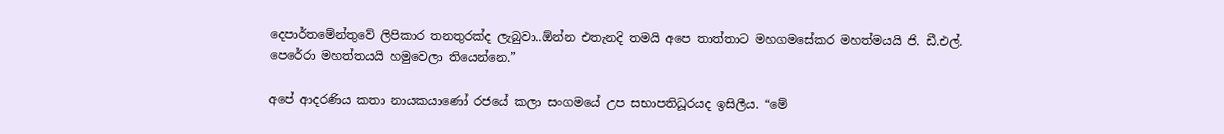දෙපාර්තමේන්තුවේ ලිපිකාර තනතුරක්ද ලැබුවා..ඕන්න එතැනදි තමයි අපෙ තාත්තාට මහගමසේකර මහත්මයයි ජි. ඩී.එල්. පෙරේරා මහත්තයයි හමුවෙලා තියෙන්නෙ.”

අපේ ආදරණිය කතා නායකයාණෝ රජයේ කලා සංගමයේ උප සභාපතිධූරයද ඉසිලීය. “මේ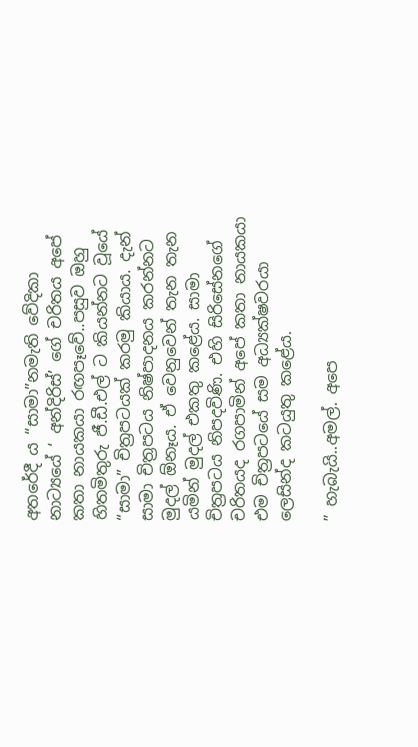අතරේදී ය “සාමා”නමැති වේදිකා නාට්‍යයේ ‘ අන්දිරිස්’ ගේ චරිතය අපේ කතා නායකයා රඟපෑවේ..පසුව ඔහු හිතමිතුරු ජී.ඩී.එල් ට කියන්නට වූයේ “සාමා” චිත්‍රපටයක් කරමු කියාය. දැන් සාමා චිත්‍රපටය නිෂ්පාදනය කරන්නට මුදල් ඕනෑය. ඒ වෙනුවෙන් තැන තැන යමින් මුදල් එකතු කළේය. සාමා චිත්‍රපටය නිපදවිණි. එහි සිරිසේනගේ චරිතයද රගපාමින් අපේ කතා නායකයා එම චිත්‍රපටයේ සම අධ්‍යක්ෂවරයා ලෙසින්ද කටයුතු කළේය.

” හැබැයි..අමල්. අපෙ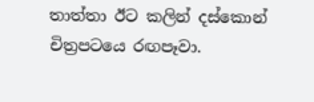තාත්තා ඊට කලින් දස්කොන් චිත්‍රපටයෙ රඟපෑවා.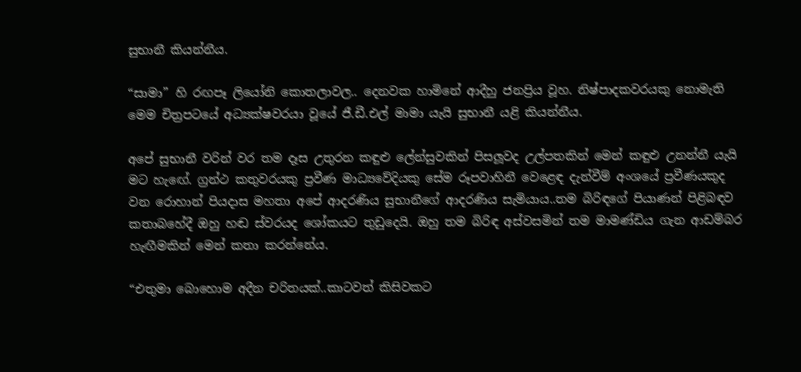සුභානී කියන්නීය.

“සාමා” හි රඟපෑ ලියෝනි කොතලාවල.. දෙනවක හාමිනේ ආදීහු ජනප්‍රිය වූහ. නිෂ්පාදකවරයකු නොමැති මෙම චිත්‍රපටයේ අධ්‍යක්ෂවරයා වූයේ ජී.ඩී.එල් මාමා යැයි සුභානී යළි කියන්නීය.

අපේ සුභානී වරින් වර තම දෑස උතුරන කඳුළු ලේන්සුවකින් පිසලූවද උල්පතකින් මෙන් කඳුළු උනන්නී යැයි මට හැඟේ. ග්‍රන්ථ කතුවරයකු ප්‍රවීණ මාධ්‍යවේදියකු සේම රූපවාහිනී වෙළෙඳ දැන්වීම් අංශයේ ප්‍රවීණයකුද වන රොහාන් පියදාස මහතා අපේ ආදරණිය සුභානීගේ ආදරණිය සැමියාය..තම බිරිඳගේ පියාණන් පිළිබඳව කතාබහේදී ඔහු හඬ ස්වරයද ශෝකයට තුඩුදෙයි. ඔහු තම බිරිඳ අස්වසමින් තම මාමණ්ඩිය ගැන ආඩම්බර හැඟීමකින් මෙන් කතා කරන්නේය.

“එතුමා බොහොම අදීන චරිතයක්..කාටවත් කිසිවකට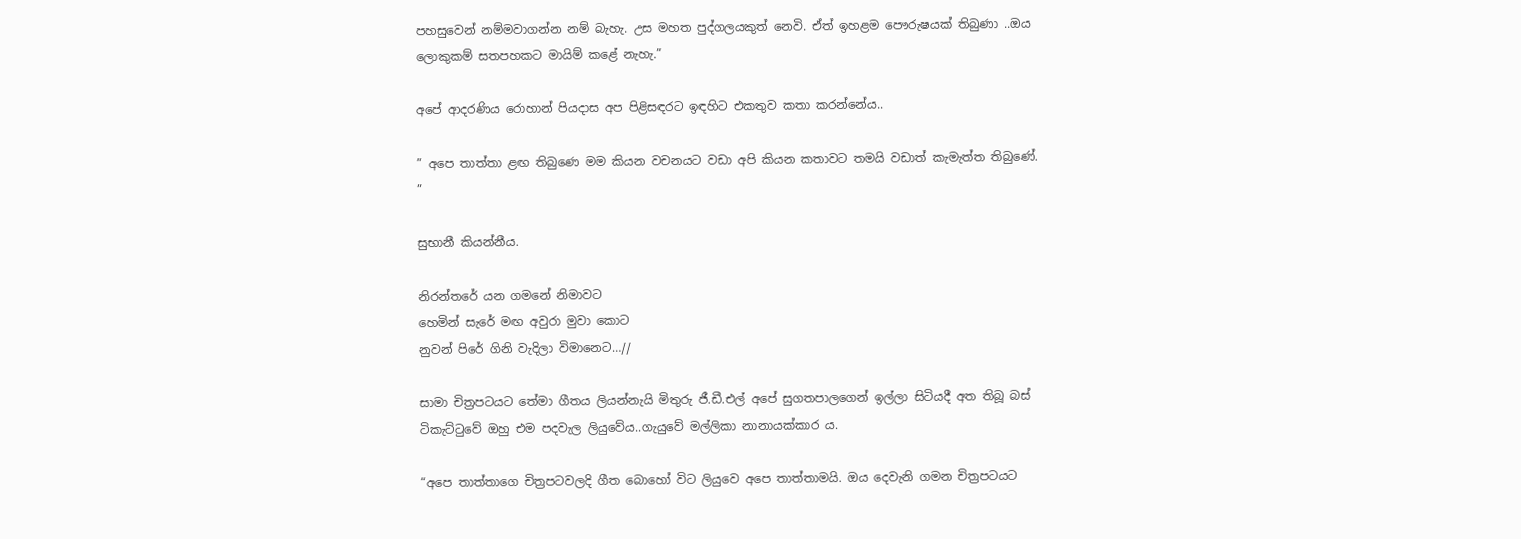පහසුවෙන් නම්මවාගන්න නම් බැහැ. උස මහත පුද්ගලයකුත් නෙවි. ඒත් ඉහළම පෞරුෂයක් තිබුණා ..ඔය ලොකුකම් සතපහකට මායිම් කළේ නැහැ.”

අපේ ආදරණිය රොහාන් පියදාස අප පිළිසඳරට ඉඳහිට එකතුව කතා කරන්නේය..

” අපෙ තාත්තා ළඟ තිබුණෙ මම කියන වචනයට වඩා අපි කියන කතාවට තමයි වඩාත් කැමැත්ත තිබුණේ. ”

සුභානී කියන්නීය.

නිරන්තරේ යන ගමනේ නිමාවට
හෙමින් සැරේ මඟ අවුරා මුවා කොට
නුවන් පිරේ ගිනි වැදිලා විමානෙට…//

සාමා චිත්‍රපටයට තේමා ගීතය ලියන්නැයි මිතුරු ජී.ඩී.එල් අපේ සුගතපාලගෙන් ඉල්ලා සිටියදී අත තිබූ බස් ටිකැට්ටුවේ ඔහු එම පදවැල ලියුවේය..ගැයුවේ මල්ලිකා නානායක්කාර ය.

“අපෙ තාත්තාගෙ චිත්‍රපටවලදි ගීත බොහෝ විට ලියුවෙ අපෙ තාත්තාමයි. ඔය දෙවැනි ගමන චිත්‍රපටයට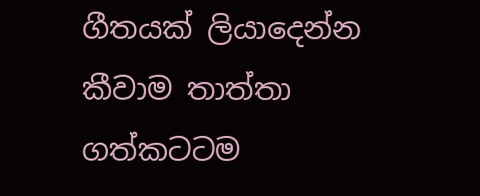ගීතයක් ලියාදෙන්න කීවාම තාත්තා ගත්කටටම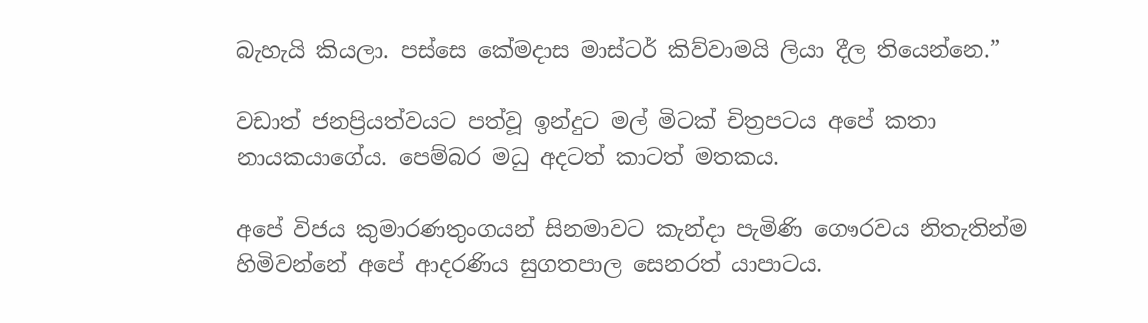බැහැයි කියලා. පස්සෙ කේමදාස මාස්ටර් කිව්වාමයි ලියා දීල තියෙන්නෙ.”

වඩාත් ජනප්‍රියත්වයට පත්වූ ඉන්දුට මල් මිටක් චිත්‍රපටය අපේ කතා නායකයාගේය. පෙම්බර මධු අදටත් කාටත් මතකය.

අපේ විජය කුමාරණතුංගයන් සිනමාවට කැන්දා පැමිණි ගෞරවය නිතැතින්ම හිමිවන්නේ අපේ ආදරණිය සුගතපාල සෙනරත් යාපාටය.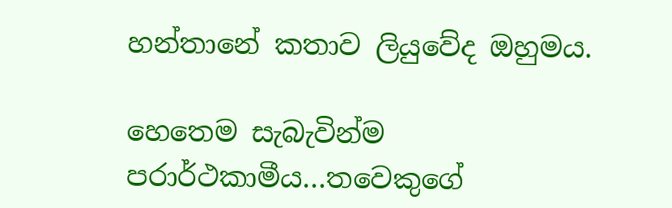හන්තානේ කතාව ලියුවේද ඔහුමය.

හෙතෙම සැබැවින්ම පරාර්ථකාමීය…තවෙකුගේ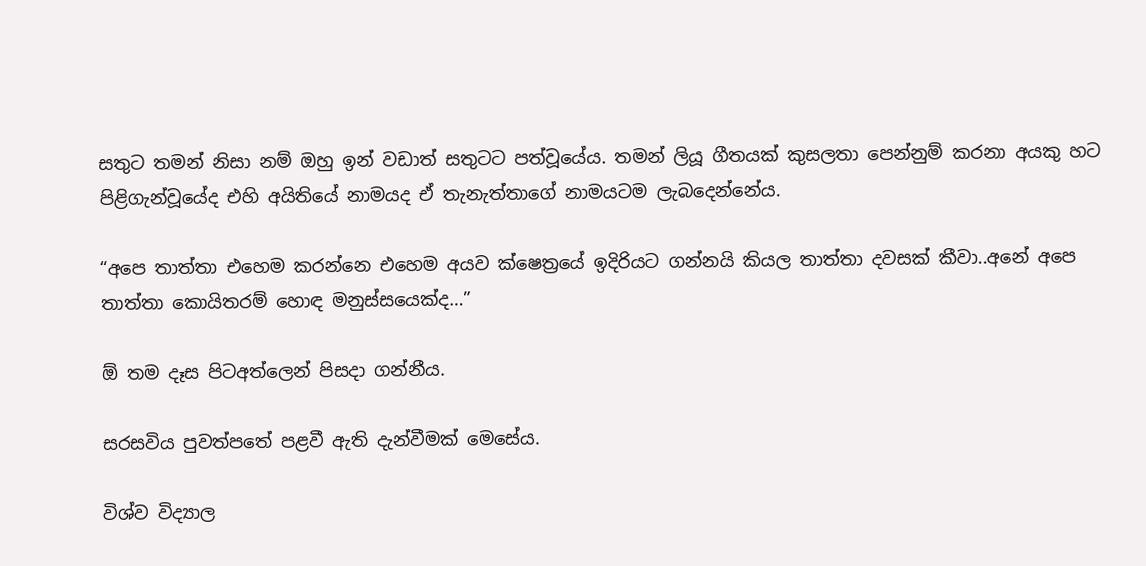සතුට තමන් නිසා නම් ඔහු ඉන් වඩාත් සතුටට පත්වූයේය. තමන් ලියූ ගීතයක් කුසලතා පෙන්නුම් කරනා අයකු හට පිළිගැන්වූයේද එහි අයිතියේ නාමයද ඒ තැනැත්තාගේ නාමයටම ලැබදෙන්නේය.

“අපෙ තාත්තා එහෙම කරන්නෙ එහෙම අයව ක්ෂෙත්‍රයේ ඉදිරියට ගන්නයි කියල තාත්තා දවසක් කීවා..අනේ අපෙ තාත්තා කොයිතරම් හොඳ මනුස්සයෙක්ද…”

ඕ තම දෑස පිටඅත්ලෙන් පිසදා ගන්නීය.

සරසවිය පුවත්පතේ පළවී ඇති දැන්වීමක් මෙසේය.

විශ්ව විද්‍යාල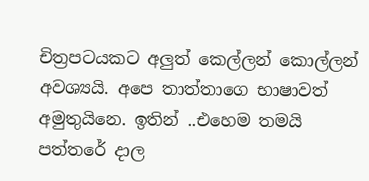චිත්‍රපටයකට අලුත් කෙල්ලන් කොල්ලන් අවශ්‍යයි. අපෙ තාත්තාගෙ භාෂාවත් අමුතුයිනෙ. ඉතින් ..එහෙම තමයි පත්තරේ දාල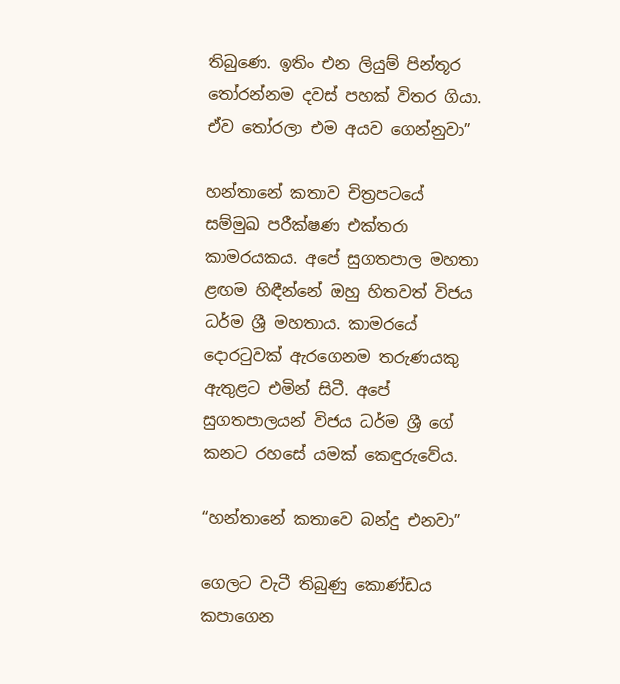තිබුණෙ. ඉතිං එන ලියුම් පින්තූර තෝරන්නම දවස් පහක් විතර ගියා. ඒව තෝරලා එම අයව ගෙන්නුවා”

හන්තානේ කතාව චිත්‍රපටයේ සම්මුඛ පරීක්ෂණ එක්තරා කාමරයකය. අපේ සුගතපාල මහතා ළඟම හිඳීන්නේ ඔහු හිතවත් විජය ධර්ම ශ්‍රී මහතාය. කාමරයේ දොරටුවක් ඇරගෙනම තරුණයකු ඇතුළට එමින් සිටී. අපේ සුගතපාලයන් විජය ධර්ම ශ්‍රී ගේ කනට රහසේ යමක් කෙඳුරුවේය.

“හන්තානේ කතාවෙ බන්දු එනවා”

ගෙලට වැටී තිබුණු කොණ්ඩය කපාගෙන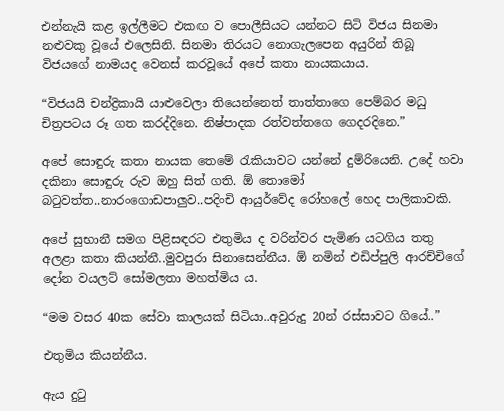එන්නැයි කළ ඉල්ලීමට එකඟ ව පොලීසියට යන්නට සිටි විජය සිනමා නළුවකු වූයේ එලෙසිනි. සිනමා තිරයට නොගැලපෙන අයුරින් තිබූ විජයගේ නාමයද වෙනස් කරවූයේ අපේ කතා නායකයාය.

“විජයයි චන්ද්‍රිකායි යාළුවෙලා තියෙන්නෙත් තාත්තාගෙ පෙම්බර මධු චිත්‍රපටය රූ ගත කරද්දිනෙ. නිෂ්පාදක රත්වත්තගෙ ගෙදරදිනෙ.”

අපේ සොඳුරු කතා නායක තෙමේ රැකියාවට යන්නේ දුම්රියෙනි. උදේ හවා දකිනා සොඳුරු රුව ඔහු සිත් ගති. ඕ තොමෝ බටුවත්ත..නාරංගොඩපාලුව..පදිංචි ආයුර්වේද රෝහලේ හෙද පාලිකාවකි.

අපේ සුභානී සමග පිළිසඳරට එතුමිය ද වරින්වර පැමිණ යටගිය තතු අලළා කතා කියන්නී..මුවපුරා සිනාසෙන්නීය. ඕ නමින් එඩිප්පුලි ආරච්චිගේ දෝන වයලට් සෝමලතා මහත්මිය ය.

“මම වසර 40ක සේවා කාලයක් සිටියා..අවුරුදු 20න් රස්සාවට ගියේ..”

එතුමිය කියන්නීය.

ඇය දුටු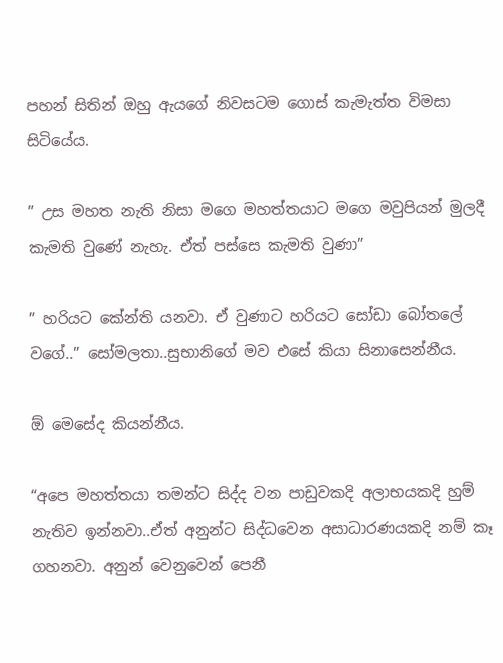පහන් සිතින් ඔහු ඇයගේ නිවසටම ගොස් කැමැත්ත විමසා සිටියේය.

” උස මහත නැති නිසා මගෙ මහත්තයාට මගෙ මවුපියන් මුලදී කැමති වුණේ නැහැ. ඒත් පස්සෙ කැමති වුණා”

” හරියට කේන්ති යනවා. ඒ වුණාට හරියට සෝඩා බෝතලේ වගේ..” සෝමලතා..සුභානිගේ මව එසේ කියා සිනාසෙන්නීය.

ඕ මෙසේද කියන්නීය.

“අපෙ මහත්තයා තමන්ට සිද්ද වන පාඩුවකදි අලාභයකදි හුම් නැතිව ඉන්නවා..ඒත් අනුන්ට සිද්ධවෙන අසාධාරණයකදි නම් කෑ ගහනවා. අනුන් වෙනුවෙන් පෙනී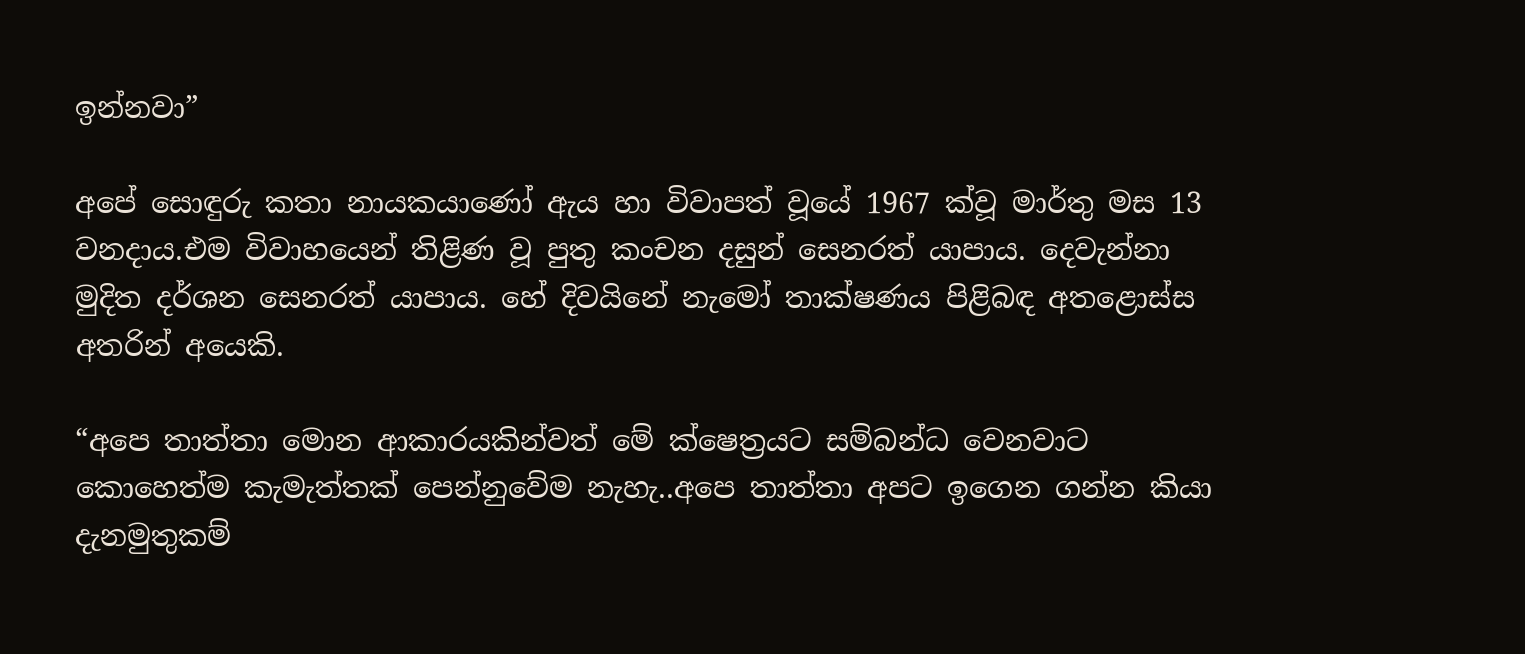ඉන්නවා”

අපේ සොඳුරු කතා නායකයාණෝ ඇය හා විවාපත් වූයේ 1967 ක්වූ මාර්තු මස 13 වනදාය.එම විවාහයෙන් තිළිණ වූ පුතු කංචන දසුන් සෙනරත් යාපාය. දෙවැන්නා මුදිත දර්ශන සෙනරත් යාපාය. හේ දිවයිනේ නැමෝ තාක්ෂණය පිළිබඳ අතළොස්ස අතරින් අයෙකි.

“අපෙ තාත්තා මොන ආකාරයකින්වත් මේ ක්ෂෙත්‍රයට සම්බන්ධ වෙනවාට කොහෙත්ම කැමැත්තක් පෙන්නුවේම නැහැ..අපෙ තාත්තා අපට ඉගෙන ගන්න කියා දැනමුතුකම්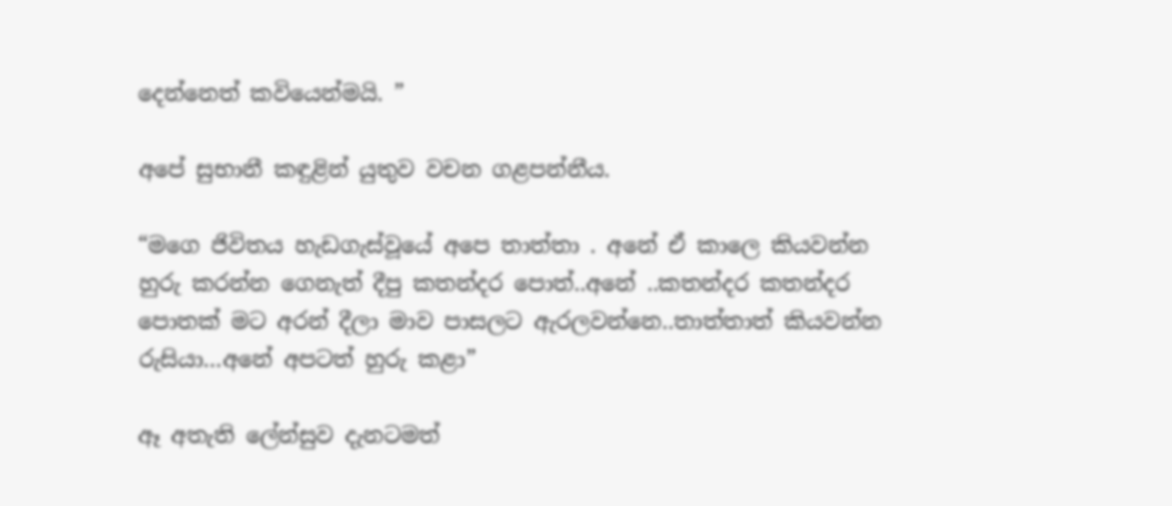දෙන්නෙත් කවියෙන්මයි. ”

අපේ සුභානී කඳුළින් යුතුව වචන ගළපන්නීය.

“මගෙ ජිවිතය හැඩගැස්වූයේ අපෙ තාත්තා . අනේ ඒ කාලෙ කියවන්න හුරු කරන්න ගෙනැත් දීපු කතන්දර පොත්..අනේ ..කතන්දර කතන්දර පොතක් මට අරන් දීලා මාව පාසලට ඇරලවන්නෙ..තාත්තාත් කියවන්න රුසියා…අනේ අපටත් හුරු කළා”

ඈ අතැති ලේන්සුව දැනටමත්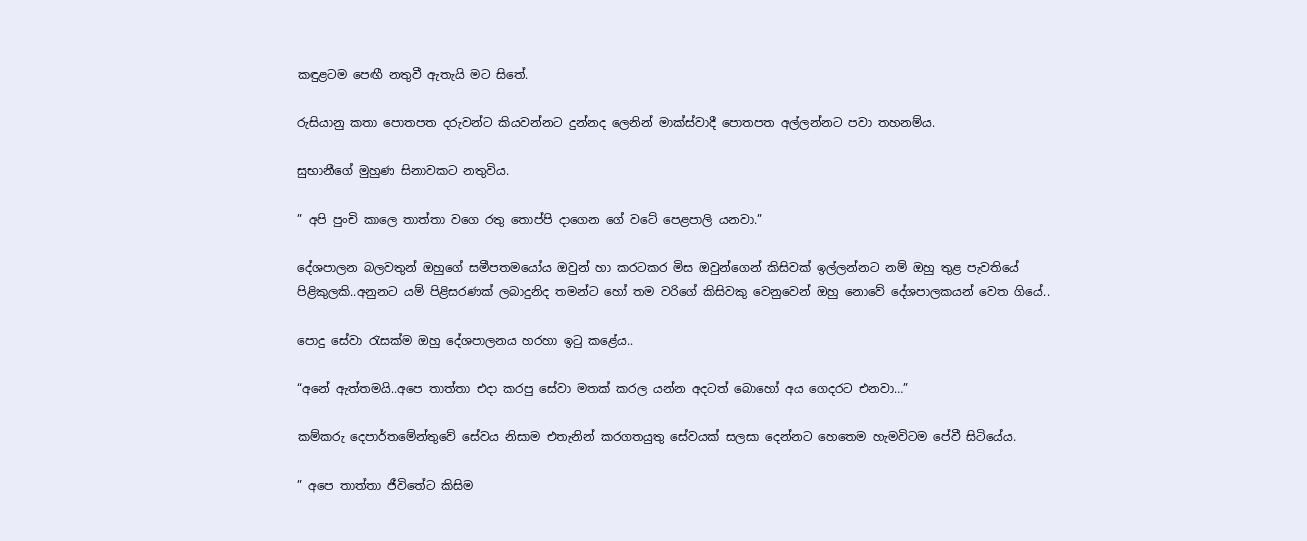කඳුළටම පෙඟී නතුවී ඇතැයි මට සිතේ.

රුසියානු කතා පොතපත දරුවන්ට කියවන්නට දුන්නද ලෙනින් මාක්ස්වාදී පොතපත අල්ලන්නට පවා තහනම්ය.

සුභානීගේ මුහුණ සිනාවකට නතුවිය.

” අපි පුංචි කාලෙ තාත්තා වගෙ රතු තොප්පි දාගෙන ගේ වටේ පෙළපාලි යනවා.”

දේශපාලන බලවතුන් ඔහුගේ සමීපතමයෝය ඔවුන් හා කරටකර මිස ඔවුන්ගෙන් කිසිවක් ඉල්ලන්නට නම් ඔහු තුළ පැවතියේ පිළිකුලකි..අනුනට යම් පිළිසරණක් ලබාදුනිද තමන්ට හෝ තම වරිගේ කිසිවකු වෙනුවෙන් ඔහු නොවේ දේශපාලකයන් වෙත ගියේ..

පොදු සේවා රැසක්ම ඔහු දේශපාලනය හරහා ඉටු කළේය..

“අනේ ඇත්තමයි..අපෙ තාත්තා එදා කරපු සේවා මතක් කරල යන්න අදටත් බොහෝ අය ගෙදරට එනවා…”

කම්කරු දෙපාර්තමේන්තුවේ සේවය නිසාම එතැනින් කරගතයුතු සේවයක් සලසා දෙන්නට හෙතෙම හැමවිටම පේවී සිටියේය.

” අපෙ තාත්තා ජීවිතේට කිසිම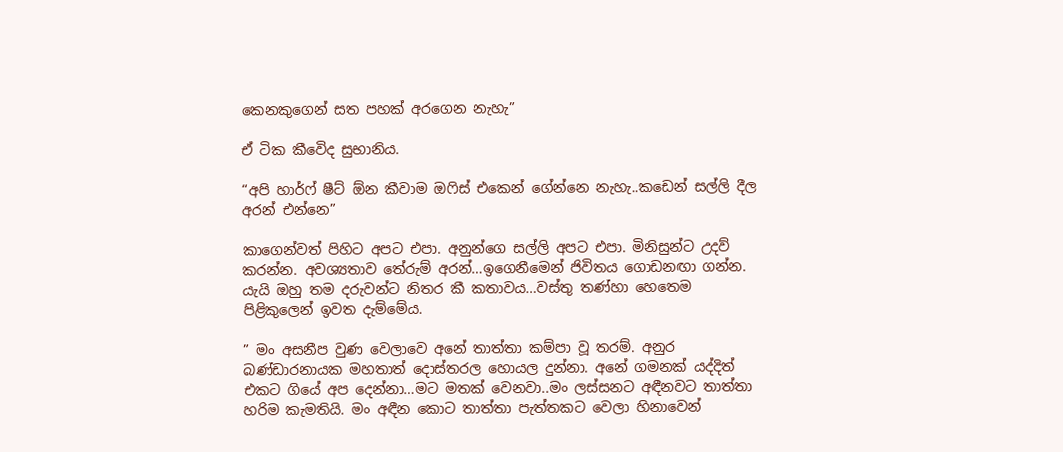කෙනකුගෙන් සත පහක් අරගෙන නැහැ”

ඒ ටික කීවෙිද සුභානිය.

“අපි හාර්ෆ් ෂීට් ඕන කීවාම ඔෆිස් එකෙන් ගේන්නෙ නැහැ..කඩෙන් සල්ලි දීල අරන් එන්නෙ”

කාගෙන්වත් පිහිට අපට එපා. අනුන්ගෙ සල්ලි අපට එපා. මිනිසුන්ට උදව් කරන්න. අවශ්‍යතාව තේරුම් අරන්…ඉගෙනීමෙන් ජිවිතය ගොඩනඟා ගන්න. යැයි ඔහු තම දරුවන්ට නිතර කී කතාවය…වස්තු තණ්හා හෙතෙම පිළිකුලෙන් ඉවත දැම්මේය.

” මං අසනීප වුණ වෙලාවෙ අනේ තාත්තා කම්පා වූ තරම්. අනුර බණ්ඩාරනායක මහතාත් දොස්තරල හොයල දුන්නා. අනේ ගමනක් යද්දිත් එකට ගියේ අප දෙන්නා…මට මතක් වෙනවා..මං ලස්සනට අඳීනවට තාත්තා හරිම කැමතියි. මං අඳීන කොට තාත්තා පැත්තකට වෙලා හිනාවෙන්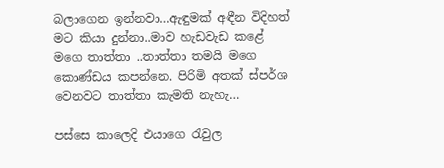බලාගෙන ඉන්නවා…ඇඳුමක් අඳීන විදිහත් මට කියා දුන්නා..මාව හැඩවැඩ කළේ මගෙ තාත්තා ..තාත්තා තමයි මගෙ කොණ්ඩය කපන්නෙ. පිරිමි අතක් ස්පර්ශ වෙනවට තාත්තා කැමති නැහැ…

පස්සෙ කාලෙදි එයාගෙ රැවුල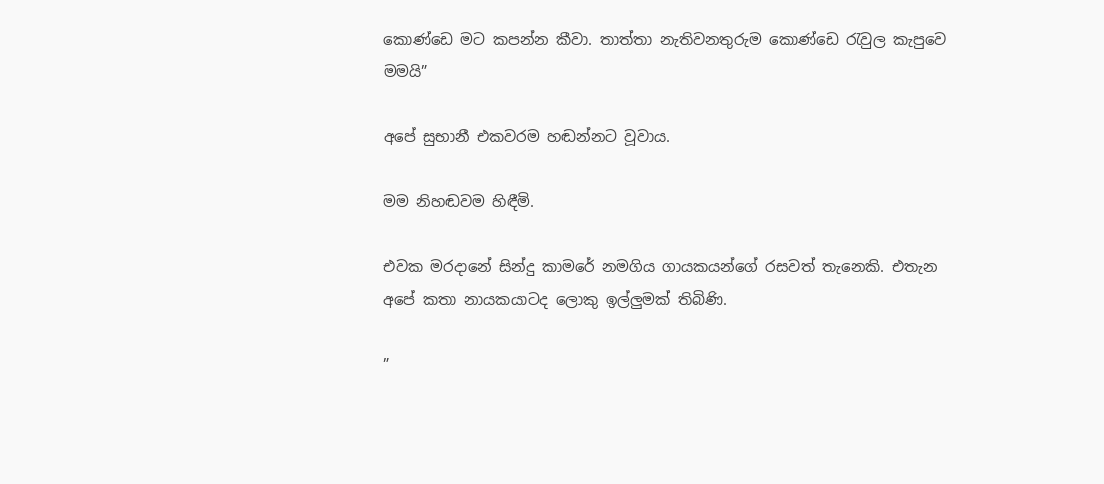කොණ්ඩෙ මට කපන්න කීවා. තාත්තා නැතිවනතුරුම කොණ්ඩෙ රැවුල කැපුවෙ මමයි”

අපේ සුභානී එකවරම හඬන්නට වූවාය.

මම නිහඬවම හිඳීමි.

එවක මරදානේ සින්දු කාමරේ නමගිය ගායකයන්ගේ රසවත් තැනෙකි. එතැන අපේ කතා නායකයාටද ලොකු ඉල්ලුමක් තිබිණි.

”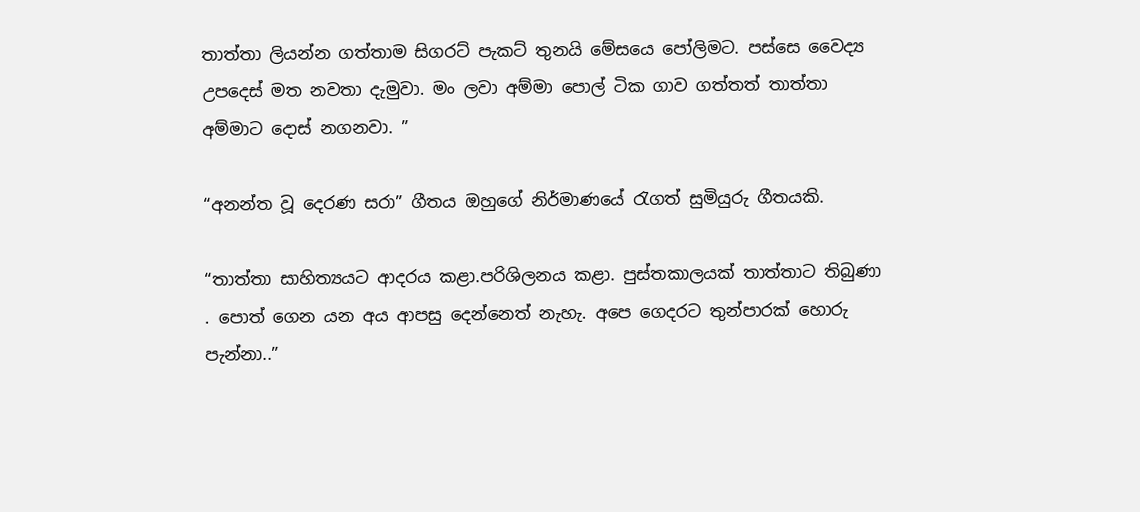තාත්තා ලියන්න ගත්තාම සිගරට් පැකට් තුනයි මේසයෙ පෝලිමට. පස්සෙ වෛද්‍ය උපදෙස් මත නවතා දැමුවා. මං ලවා අම්මා පොල් ටික ගාව ගත්තත් තාත්තා අම්මාට දොස් නගනවා. ”

“අනන්ත වූ දෙරණ සරා” ගීතය ඔහුගේ නිර්මාණයේ රැගත් සුමියුරු ගීතයකි.

“තාත්තා සාහිත්‍යයට ආදරය කළා.පරිශිලනය කළා. පුස්තකාලයක් තාත්තාට තිබුණා . පොත් ගෙන යන අය ආපසු දෙන්නෙත් නැහැ. අපෙ ගෙදරට තුන්පාරක් හොරු පැන්නා..”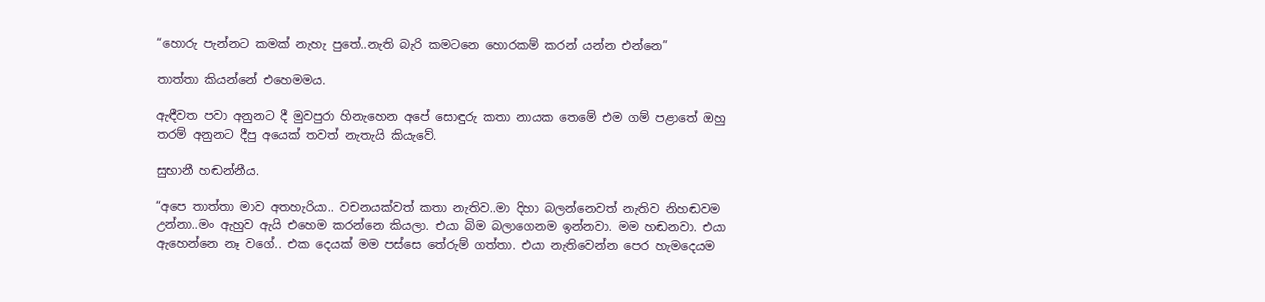“හොරු පැන්නට කමක් නැහැ පුතේ..නැති බැරි කමටනෙ හොරකම් කරන් යන්න එන්නෙ”

තාත්තා කියන්නේ එහෙමමය.

ඇඳීවත පවා අනුනට දී මුවපුරා හිනැහෙන අපේ සොඳුරු කතා නායක තෙමේ එම ගම් පළාතේ ඔහු තරම් අනුනට දීපු අයෙක් තවත් නැතැයි කියැවේ.

සුභානී හඬන්නීය.

“අපෙ තාත්තා මාව අතහැරියා.. වචනයක්වත් කතා නැතිව..මා දිහා බලන්නෙවත් නැතිව නිහඬවම උන්නා..මං ඇහුව ඇයි එහෙම කරන්නෙ කියලා. එයා බිම බලාගෙනම ඉන්නවා. මම හඬනවා. එයා ඇහෙන්නෙ නෑ වගේ.. එක දෙයක් මම පස්සෙ තේරුම් ගත්තා. එයා නැතිවෙන්න පෙර හැමදෙයම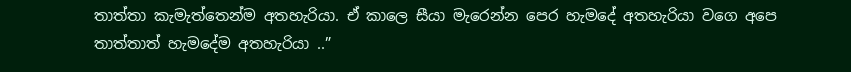තාත්තා කැමැත්තෙන්ම අතහැරියා. ඒ කාලෙ සීයා මැරෙන්න පෙර හැමදේ අතහැරියා වගෙ අපෙ තාත්තාත් හැමදේම අතහැරියා ..”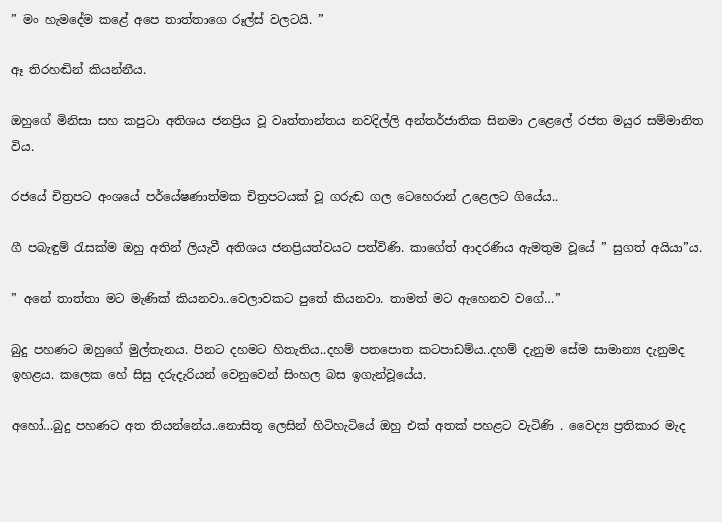” මං හැමදේම කළේ අපෙ තාත්තාගෙ රූල්ස් වලටයි. ”

ඈ තිරහඬින් කියන්නීය.

ඔහුගේ මිනිසා සහ කපුටා අතිශය ජනප්‍රිය වූ වෘත්තාන්තය නවදිල්ලි අන්තර්ජාතික සිනමා උළෙලේ රජත මයුර සම්මානිත විය.

රජයේ චිත්‍රපට අංශයේ පර්යේෂණාත්මක චිත්‍රපටයක් වූ ගරුඬ ගල ටෙහෙරාන් උළෙලට ගියේය..

ගී පබැඳුම් රැසක්ම ඔහු අතින් ලියැවී අතිශය ජනප්‍රියත්වයට පත්විණි. කාගේත් ආදරණිය ඇමතුම වූයේ ” සුගත් අයියා”ය.

” අනේ තාත්තා මට මැණික් කියනවා..වෙලාවකට පුතේ කියනවා. තාමත් මට ඇහෙනව වගේ…”

බුදු පහණට ඔහුගේ මුල්තැනය. පිනට දහමට හිතැතිය..දහම් පතපොත කටපාඩම්ය..දහම් දැනුම සේම සාමාන්‍ය දැනුමද ඉහළය. කලෙක හේ සිසු දරුදැරියන් වෙනුවෙන් සිංහල බස ඉගැන්වූයේය.

අහෝ…බුදු පහණට අත තියන්නේය..නොසිතූ ලෙසින් හිටිහැටියේ ඔහු එක් අතක් පහළට වැටිණි . වෛද්‍ය ප්‍රතිකාර මැද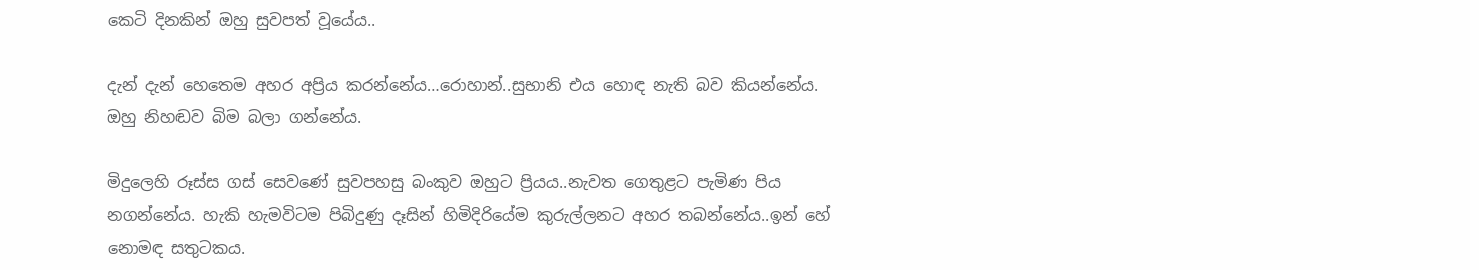කෙටි දිනකින් ඔහු සුවපත් වූයේය..

දැන් දැන් හෙතෙම අහර අප්‍රිය කරන්නේය…රොහාන්..සුභානි එය හොඳ නැති බව කියන්නේය. ඔහු නිහඬව බිම බලා ගන්නේය.

මිදුලෙහි රූස්ස ගස් සෙවණේ සුවපහසු බංකුව ඔහුට ප්‍රියය..නැවත ගෙතුළට පැමිණ පිය නගන්නේය. හැකි හැමවිටම පිබිදුණු දෑසින් හිමිදිරියේම කුරුල්ලනට අහර තබන්නේය..ඉන් හේ නොමඳ සතුටකය.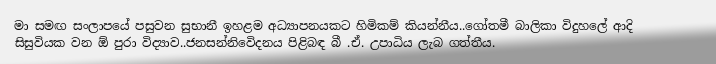මා සමඟ සංලාපයේ පසුවන සුභානී ඉහළම අධ්‍යාපනයකට හිමිකම් කියන්නීය..ගෝතමී බාලිකා විදුහලේ ආදි සිසුවියක වන ඕ පුරා විද්‍යාව..ජනසන්නිවෙිදනය පිළිබඳ බී .ඒ. උපාධිය ලැබ ගත්තීය.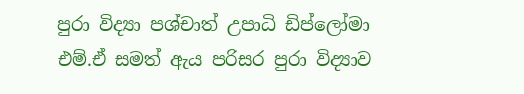පුරා විද්‍යා පශ්චාත් උපාධි ඩිප්ලෝමා එම්.ඒ සමත් ඇය පරිසර පුරා විද්‍යාව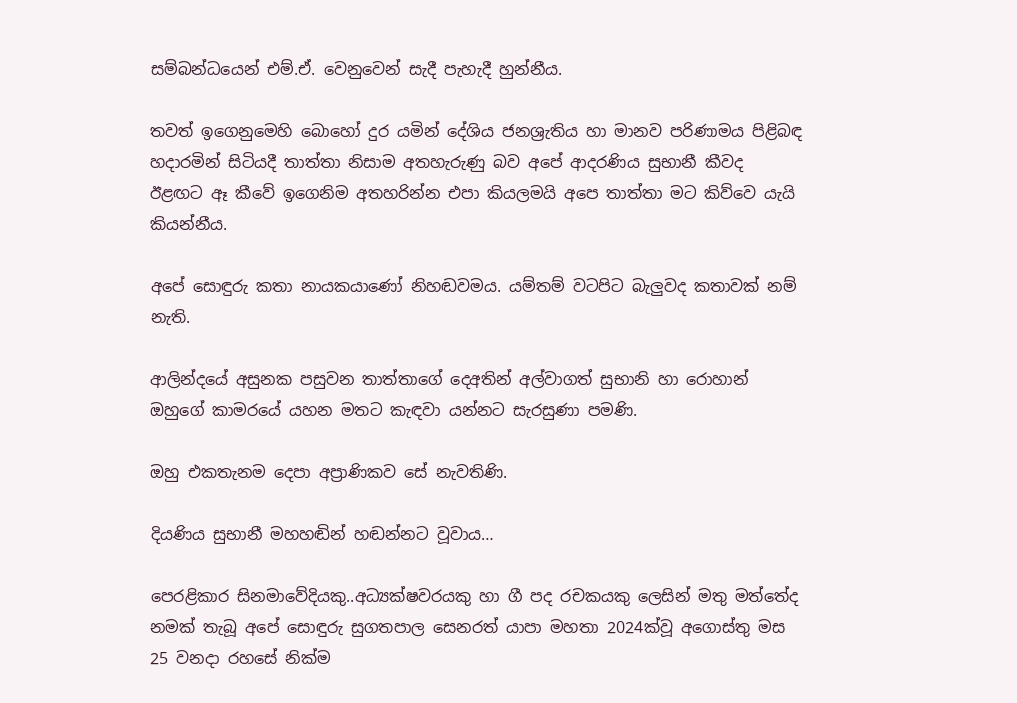සම්බන්ධයෙන් එම්.ඒ. වෙනුවෙන් සැදී පැහැදී හුන්නීය.

තවත් ඉගෙනුමෙහි බොහෝ දුර යමින් දේශිය ජනශ්‍රැතිය හා මානව පරිණාමය පිළිබඳ හදාරමින් සිටියදී තාත්තා නිසාම අතහැරුණු බව අපේ ආදරණිය සුභානී කීවද ඊළඟට ඈ කීවේ ඉගෙනිම අතහරින්න එපා කියලමයි අපෙ තාත්තා මට කිව්වෙ යැයි කියන්නීය.

අපේ සොඳුරු කතා නායකයාණෝ නිහඬවමය. යම්තම් වටපිට බැලුවද කතාවක් නම් නැති.

ආලින්දයේ අසුනක පසුවන තාත්තාගේ දෙඅතින් අල්වාගත් සුභානි හා රොහාන් ඔහුගේ කාමරයේ යහන මතට කැඳවා යන්නට සැරසුණා පමණි.

ඔහු එකතැනම දෙපා අප්‍රාණිකව සේ නැවතිණි.

දියණිය සුභානී මහහඬින් හඬන්නට වූවාය…

පෙරළිකාර සිනමාවේදියකු..අධ්‍යක්ෂවරයකු හා ගී පද රචකයකු ලෙසින් මතු මත්තේද නමක් තැබූ අපේ සොඳුරු සුගතපාල සෙනරත් යාපා මහතා 2024ක්වූ අගොස්තු මස 25 වනදා රහසේ නික්ම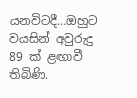යනවිටදී…ඔහුට වයසින් අවුරුදු 89 ක් ළඟාවී තිබිණි.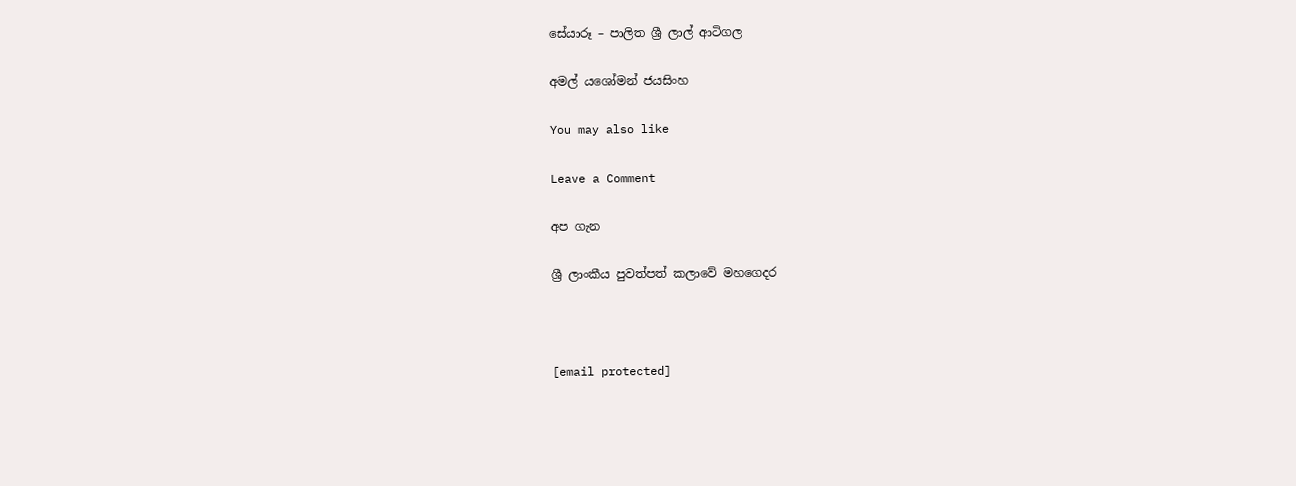සේයාරූ – පාලිත ශ්‍රී ලාල් ආටිගල

අමල් යශෝමන් ජයසිංහ

You may also like

Leave a Comment

අප ගැන

ශ්‍රී ලාංකීය පුවත්පත් කලාවේ මහගෙදර



[email protected]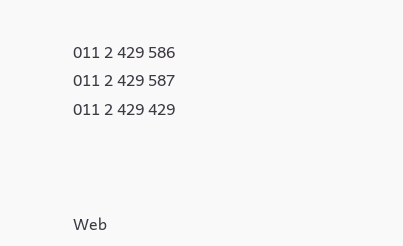011 2 429 586
011 2 429 587
011 2 429 429



Web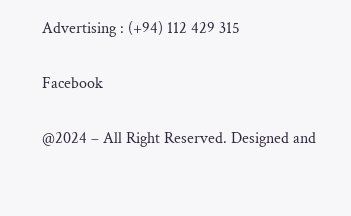Advertising : (+94) 112 429 315

Facebook

@2024 – All Right Reserved. Designed and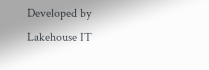Developed by Lakehouse IT